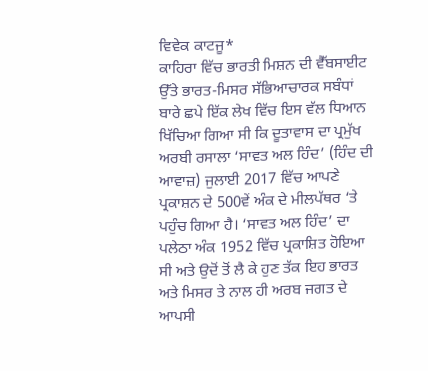ਵਿਵੇਕ ਕਾਟਜੂ*
ਕਾਹਿਰਾ ਵਿੱਚ ਭਾਰਤੀ ਮਿਸ਼ਨ ਦੀ ਵੈੱਬਸਾਈਟ ਉੱਤੇ ਭਾਰਤ-ਮਿਸਰ ਸੱਭਿਆਚਾਰਕ ਸਬੰਧਾਂ ਬਾਰੇ ਛਪੇ ਇੱਕ ਲੇਖ ਵਿੱਚ ਇਸ ਵੱਲ ਧਿਆਨ ਖਿੱਚਿਆ ਗਿਆ ਸੀ ਕਿ ਦੂਤਾਵਾਸ ਦਾ ਪ੍ਰਮੁੱਖ ਅਰਬੀ ਰਸਾਲਾ ‘ਸਾਵਤ ਅਲ ਹਿੰਦ’ (ਹਿੰਦ ਦੀ ਆਵਾਜ਼) ਜੁਲਾਈ 2017 ਵਿੱਚ ਆਪਣੇ ਪ੍ਰਕਾਸ਼ਨ ਦੇ 500ਵੇਂ ਅੰਕ ਦੇ ਮੀਲਪੱਥਰ ‘ਤੇ ਪਹੁੰਚ ਗਿਆ ਹੈ। ‘ਸਾਵਤ ਅਲ ਹਿੰਦ’ ਦਾ ਪਲੇਠਾ ਅੰਕ 1952 ਵਿੱਚ ਪ੍ਰਕਾਸ਼ਿਤ ਹੋਇਆ ਸੀ ਅਤੇ ਉਦੋਂ ਤੋਂ ਲੈ ਕੇ ਹੁਣ ਤੱਕ ਇਹ ਭਾਰਤ ਅਤੇ ਮਿਸਰ ਤੇ ਨਾਲ ਹੀ ਅਰਬ ਜਗਤ ਦੇ ਆਪਸੀ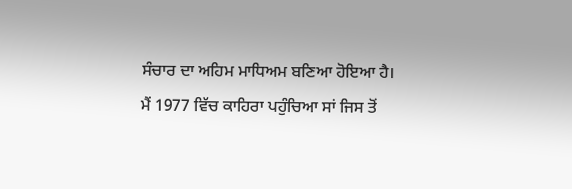ਸੰਚਾਰ ਦਾ ਅਹਿਮ ਮਾਧਿਅਮ ਬਣਿਆ ਹੋਇਆ ਹੈ।
ਮੈਂ 1977 ਵਿੱਚ ਕਾਹਿਰਾ ਪਹੁੰਚਿਆ ਸਾਂ ਜਿਸ ਤੋਂ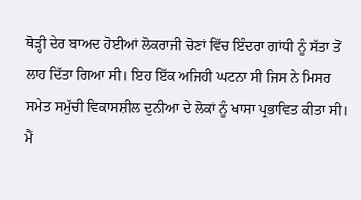ਥੋੜ੍ਹੀ ਦੇਰ ਬਾਅਦ ਹੋਈਆਂ ਲੋਕਰਾਜੀ ਚੋਣਾਂ ਵਿੱਚ ਇੰਦਰਾ ਗਾਂਧੀ ਨੂੰ ਸੱਤਾ ਤੋਂ ਲਾਹ ਦਿੱਤਾ ਗਿਆ ਸੀ। ਇਹ ਇੱਕ ਅਜਿਹੀ ਘਟਨਾ ਸੀ ਜਿਸ ਨੇ ਮਿਸਰ ਸਮੇਤ ਸਮੁੱਚੀ ਵਿਕਾਸਸ਼ੀਲ ਦੁਨੀਆ ਦੇ ਲੋਕਾਂ ਨੂੰ ਖਾਸਾ ਪ੍ਰਭਾਵਿਤ ਕੀਤਾ ਸੀ। ਮੈਂ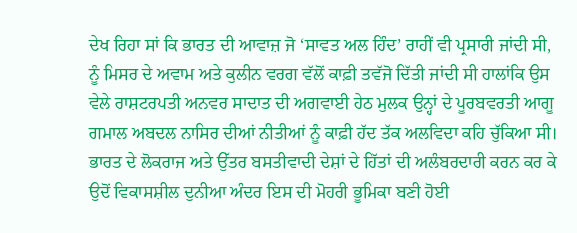ਦੇਖ ਰਿਹਾ ਸਾਂ ਕਿ ਭਾਰਤ ਦੀ ਆਵਾਜ਼ ਜੋ ‘ਸਾਵਤ ਅਲ ਹਿੰਦ’ ਰਾਹੀਂ ਵੀ ਪ੍ਰਸਾਰੀ ਜਾਂਦੀ ਸੀ, ਨੂੰ ਮਿਸਰ ਦੇ ਅਵਾਮ ਅਤੇ ਕੁਲੀਨ ਵਰਗ ਵੱਲੋਂ ਕਾਫ਼ੀ ਤਵੱਜੋ ਦਿੱਤੀ ਜਾਂਦੀ ਸੀ ਹਾਲਾਂਕਿ ਉਸ ਵੇਲੇ ਰਾਸ਼ਟਰਪਤੀ ਅਨਵਰ ਸਾਦਾਤ ਦੀ ਅਗਵਾਈ ਹੇਠ ਮੁਲਕ ਉਨ੍ਹਾਂ ਦੇ ਪੂਰਬਵਰਤੀ ਆਗੂ ਗਮਾਲ ਅਬਦਲ ਨਾਸਿਰ ਦੀਆਂ ਨੀਤੀਆਂ ਨੂੰ ਕਾਫ਼ੀ ਹੱਦ ਤੱਕ ਅਲਵਿਦਾ ਕਹਿ ਚੁੱਕਿਆ ਸੀ।
ਭਾਰਤ ਦੇ ਲੋਕਰਾਜ ਅਤੇ ਉੱਤਰ ਬਸਤੀਵਾਦੀ ਦੇਸ਼ਾਂ ਦੇ ਹਿੱਤਾਂ ਦੀ ਅਲੰਬਰਦਾਰੀ ਕਰਨ ਕਰ ਕੇ ਉਦੋਂ ਵਿਕਾਸਸ਼ੀਲ ਦੁਨੀਆ ਅੰਦਰ ਇਸ ਦੀ ਮੋਹਰੀ ਭੂਮਿਕਾ ਬਣੀ ਹੋਈ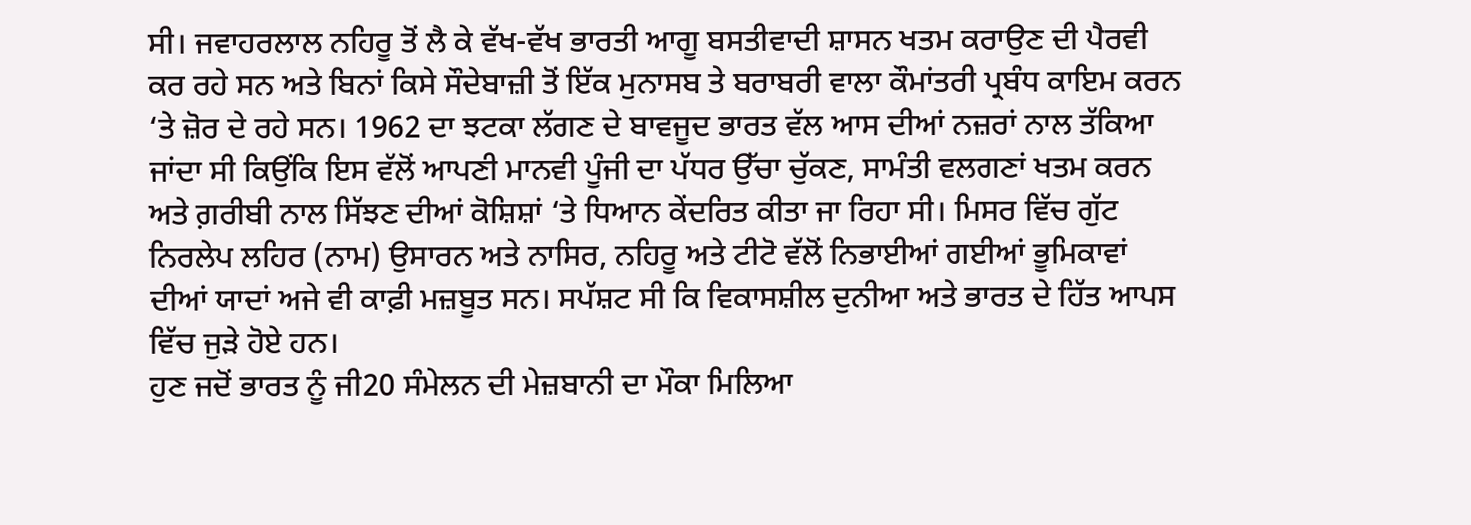ਸੀ। ਜਵਾਹਰਲਾਲ ਨਹਿਰੂ ਤੋਂ ਲੈ ਕੇ ਵੱਖ-ਵੱਖ ਭਾਰਤੀ ਆਗੂ ਬਸਤੀਵਾਦੀ ਸ਼ਾਸਨ ਖਤਮ ਕਰਾਉਣ ਦੀ ਪੈਰਵੀ ਕਰ ਰਹੇ ਸਨ ਅਤੇ ਬਿਨਾਂ ਕਿਸੇ ਸੌਦੇਬਾਜ਼ੀ ਤੋਂ ਇੱਕ ਮੁਨਾਸਬ ਤੇ ਬਰਾਬਰੀ ਵਾਲਾ ਕੌਮਾਂਤਰੀ ਪ੍ਰਬੰਧ ਕਾਇਮ ਕਰਨ ‘ਤੇ ਜ਼ੋਰ ਦੇ ਰਹੇ ਸਨ। 1962 ਦਾ ਝਟਕਾ ਲੱਗਣ ਦੇ ਬਾਵਜੂਦ ਭਾਰਤ ਵੱਲ ਆਸ ਦੀਆਂ ਨਜ਼ਰਾਂ ਨਾਲ ਤੱਕਿਆ ਜਾਂਦਾ ਸੀ ਕਿਉਂਕਿ ਇਸ ਵੱਲੋਂ ਆਪਣੀ ਮਾਨਵੀ ਪੂੰਜੀ ਦਾ ਪੱਧਰ ਉੱਚਾ ਚੁੱਕਣ, ਸਾਮੰਤੀ ਵਲਗਣਾਂ ਖਤਮ ਕਰਨ ਅਤੇ ਗ਼ਰੀਬੀ ਨਾਲ ਸਿੱਝਣ ਦੀਆਂ ਕੋਸ਼ਿਸ਼ਾਂ ‘ਤੇ ਧਿਆਨ ਕੇਂਦਰਿਤ ਕੀਤਾ ਜਾ ਰਿਹਾ ਸੀ। ਮਿਸਰ ਵਿੱਚ ਗੁੱਟ ਨਿਰਲੇਪ ਲਹਿਰ (ਨਾਮ) ਉਸਾਰਨ ਅਤੇ ਨਾਸਿਰ, ਨਹਿਰੂ ਅਤੇ ਟੀਟੋ ਵੱਲੋਂ ਨਿਭਾਈਆਂ ਗਈਆਂ ਭੂਮਿਕਾਵਾਂ ਦੀਆਂ ਯਾਦਾਂ ਅਜੇ ਵੀ ਕਾਫ਼ੀ ਮਜ਼ਬੂਤ ਸਨ। ਸਪੱਸ਼ਟ ਸੀ ਕਿ ਵਿਕਾਸਸ਼ੀਲ ਦੁਨੀਆ ਅਤੇ ਭਾਰਤ ਦੇ ਹਿੱਤ ਆਪਸ ਵਿੱਚ ਜੁੜੇ ਹੋਏ ਹਨ।
ਹੁਣ ਜਦੋਂ ਭਾਰਤ ਨੂੰ ਜੀ20 ਸੰਮੇਲਨ ਦੀ ਮੇਜ਼ਬਾਨੀ ਦਾ ਮੌਕਾ ਮਿਲਿਆ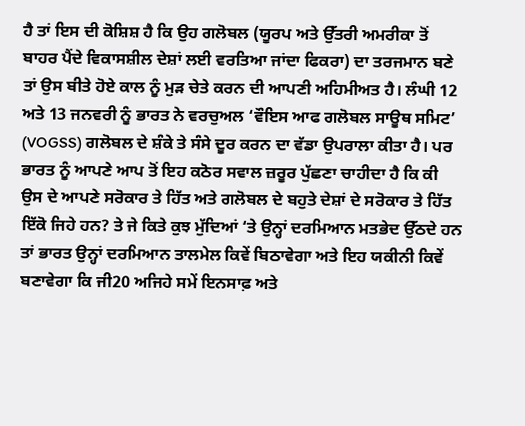ਹੈ ਤਾਂ ਇਸ ਦੀ ਕੋਸ਼ਿਸ਼ ਹੈ ਕਿ ਉਹ ਗਲੋਬਲ (ਯੂਰਪ ਅਤੇ ਉੱਤਰੀ ਅਮਰੀਕਾ ਤੋਂ ਬਾਹਰ ਪੈਂਦੇ ਵਿਕਾਸਸ਼ੀਲ ਦੇਸ਼ਾਂ ਲਈ ਵਰਤਿਆ ਜਾਂਦਾ ਫਿਕਰਾ) ਦਾ ਤਰਜਮਾਨ ਬਣੇ ਤਾਂ ਉਸ ਬੀਤੇ ਹੋਏ ਕਾਲ ਨੂੰ ਮੁੜ ਚੇਤੇ ਕਰਨ ਦੀ ਆਪਣੀ ਅਹਿਮੀਅਤ ਹੈ। ਲੰਘੀ 12 ਅਤੇ 13 ਜਨਵਰੀ ਨੂੰ ਭਾਰਤ ਨੇ ਵਰਚੁਅਲ ‘ਵੌਇਸ ਆਫ ਗਲੋਬਲ ਸਾਊਥ ਸਮਿਟ’ (VOGSS) ਗਲੋਬਲ ਦੇ ਸ਼ੰਕੇ ਤੇ ਸੰਸੇ ਦੂਰ ਕਰਨ ਦਾ ਵੱਡਾ ਉਪਰਾਲਾ ਕੀਤਾ ਹੈ। ਪਰ ਭਾਰਤ ਨੂੰ ਆਪਣੇ ਆਪ ਤੋਂ ਇਹ ਕਠੋਰ ਸਵਾਲ ਜ਼ਰੂਰ ਪੁੱਛਣਾ ਚਾਹੀਦਾ ਹੈ ਕਿ ਕੀ ਉਸ ਦੇ ਆਪਣੇ ਸਰੋਕਾਰ ਤੇ ਹਿੱਤ ਅਤੇ ਗਲੋਬਲ ਦੇ ਬਹੁਤੇ ਦੇਸ਼ਾਂ ਦੇ ਸਰੋਕਾਰ ਤੇ ਹਿੱਤ ਇੱਕੋ ਜਿਹੇ ਹਨ? ਤੇ ਜੇ ਕਿਤੇ ਕੁਝ ਮੁੱਦਿਆਂ ‘ਤੇ ਉਨ੍ਹਾਂ ਦਰਮਿਆਨ ਮਤਭੇਦ ਉੱਠਦੇ ਹਨ ਤਾਂ ਭਾਰਤ ਉਨ੍ਹਾਂ ਦਰਮਿਆਨ ਤਾਲਮੇਲ ਕਿਵੇਂ ਬਿਠਾਵੇਗਾ ਅਤੇ ਇਹ ਯਕੀਨੀ ਕਿਵੇਂ ਬਣਾਵੇਗਾ ਕਿ ਜੀ20 ਅਜਿਹੇ ਸਮੇਂ ਇਨਸਾਫ਼ ਅਤੇ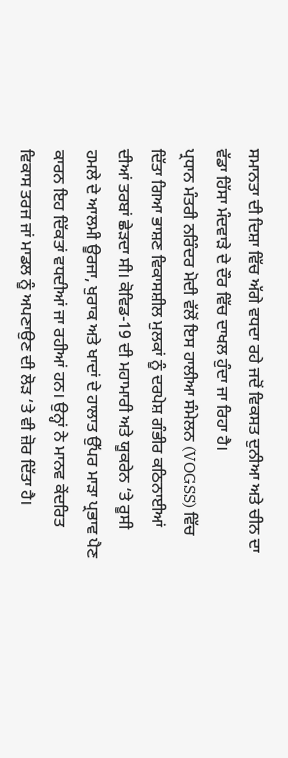ਸਮਾਨਤਾ ਦੀ ਦਿਸ਼ਾ ਵਿੱਚ ਅੱਗੇ ਵਧਦਾ ਰਹੇ ਜਦੋਂ ਵਿਕਸਤ ਦੁਨੀਆ ਅਤੇ ਚੀਨ ਦਾ ਵੱਡਾ ਹਿੱਸਾ ਮੰਦਵਾੜੇ ਦੇ ਦੌਰ ਵਿੱਚ ਦਾਖਲ ਹੁੰਦਾ ਜਾ ਰਿਹਾ ਹੈ।
ਪ੍ਰਧਾਨ ਮੰਤਰੀ ਨਰਿੰਦਰ ਮੋਦੀ ਵੱਲੋਂ ਇਸ ਹਾਲੀਆ ਸੰਮੇਲਨ (VOGSS) ਵਿੱਚ ਦਿੱਤਾ ਗਿਆ ਭਾਸ਼ਣ ਵਿਕਾਸਸ਼ੀਲ ਮੁਲਕਾਂ ਨੂੰ ਦਰਪੇਸ਼ ਗੰਭੀਰ ਕਠਿਨਾਈਆਂ ਦੀਆਂ ਤਰਬਾਂ ਛੇੜਦਾ ਸੀ। ਕੋਵਿਡ-19 ਦੀ ਮਹਾਮਾਰੀ ਅਤੇ ਯੂਕਰੇਨ ‘ਤੇ ਰੂਸੀ ਹਮਲੇ ਦੇ ਆਲਮੀ ਊਰਜਾ, ਖੁਰਾਕ ਅਤੇ ਖਾਦਾਂ ਦੇ ਹਾਲਾਤ ਉੱਪਰ ਮਾੜਾ ਪ੍ਰਭਾਵ ਪੈਣ ਕਾਰਨ ਇਹ ਦਿੱਕਤਾਂ ਵਧਦੀਆਂ ਜਾ ਰਹੀਆਂ ਹਨ। ਉਨ੍ਹਾਂ ਨੇ ਮਾਨਵ ਕੇਂਦਰਿਤ ਵਿਕਾਸ ਤਰਜ ਜਾਂ ਮਾਡਲ ਨੂੰ ਅਪਣਾਉਣ ਦੀ ਲੋੜ ‘ਤੇ ਵੀ ਜ਼ੋਰ ਦਿੱਤਾ ਹੈ।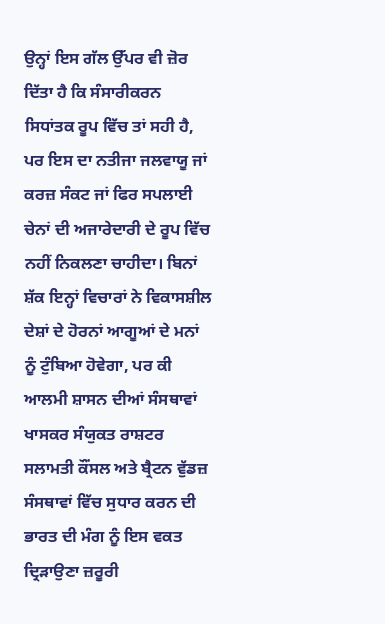ਉਨ੍ਹਾਂ ਇਸ ਗੱਲ ਉੱਪਰ ਵੀ ਜ਼ੋਰ ਦਿੱਤਾ ਹੈ ਕਿ ਸੰਸਾਰੀਕਰਨ ਸਿਧਾਂਤਕ ਰੂਪ ਵਿੱਚ ਤਾਂ ਸਹੀ ਹੈ, ਪਰ ਇਸ ਦਾ ਨਤੀਜਾ ਜਲਵਾਯੂ ਜਾਂ ਕਰਜ਼ ਸੰਕਟ ਜਾਂ ਫਿਰ ਸਪਲਾਈ ਚੇਨਾਂ ਦੀ ਅਜਾਰੇਦਾਰੀ ਦੇ ਰੂਪ ਵਿੱਚ ਨਹੀਂ ਨਿਕਲਣਾ ਚਾਹੀਦਾ। ਬਿਨਾਂ ਸ਼ੱਕ ਇਨ੍ਹਾਂ ਵਿਚਾਰਾਂ ਨੇ ਵਿਕਾਸਸ਼ੀਲ ਦੇਸ਼ਾਂ ਦੇ ਹੋਰਨਾਂ ਆਗੂਆਂ ਦੇ ਮਨਾਂ ਨੂੰ ਟੁੰਬਿਆ ਹੋਵੇਗਾ, ਪਰ ਕੀ ਆਲਮੀ ਸ਼ਾਸਨ ਦੀਆਂ ਸੰਸਥਾਵਾਂ ਖਾਸਕਰ ਸੰਯੁਕਤ ਰਾਸ਼ਟਰ ਸਲਾਮਤੀ ਕੌਂਸਲ ਅਤੇ ਬ੍ਰੈਟਨ ਵੁੱਡਜ਼ ਸੰਸਥਾਵਾਂ ਵਿੱਚ ਸੁਧਾਰ ਕਰਨ ਦੀ ਭਾਰਤ ਦੀ ਮੰਗ ਨੂੰ ਇਸ ਵਕਤ ਦ੍ਰਿੜਾਉਣਾ ਜ਼ਰੂਰੀ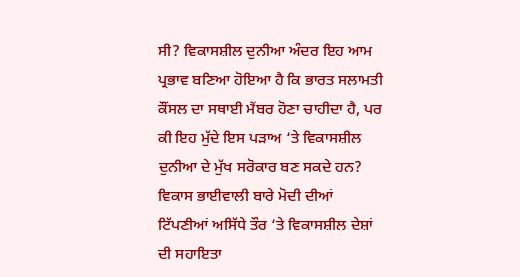ਸੀ? ਵਿਕਾਸਸ਼ੀਲ ਦੁਨੀਆ ਅੰਦਰ ਇਹ ਆਮ ਪ੍ਰਭਾਵ ਬਣਿਆ ਹੋਇਆ ਹੈ ਕਿ ਭਾਰਤ ਸਲਾਮਤੀ ਕੌਂਸਲ ਦਾ ਸਥਾਈ ਮੈਂਬਰ ਹੋਣਾ ਚਾਹੀਦਾ ਹੈ, ਪਰ ਕੀ ਇਹ ਮੁੱਦੇ ਇਸ ਪੜਾਅ ‘ਤੇ ਵਿਕਾਸਸ਼ੀਲ ਦੁਨੀਆ ਦੇ ਮੁੱਖ ਸਰੋਕਾਰ ਬਣ ਸਕਦੇ ਹਨ?
ਵਿਕਾਸ ਭਾਈਵਾਲੀ ਬਾਰੇ ਮੋਦੀ ਦੀਆਂ ਟਿੱਪਣੀਆਂ ਅਸਿੱਧੇ ਤੌਰ ‘ਤੇ ਵਿਕਾਸਸ਼ੀਲ ਦੇਸ਼ਾਂ ਦੀ ਸਹਾਇਤਾ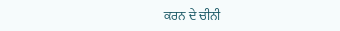ਕਰਨ ਦੇ ਚੀਨੀ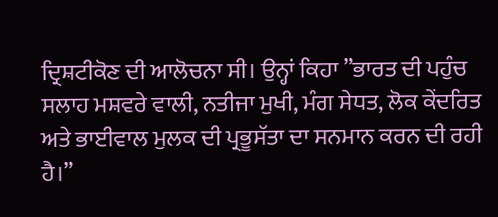ਦ੍ਰਿਸ਼ਟੀਕੋਣ ਦੀ ਆਲੋਚਨਾ ਸੀ। ਉਨ੍ਹਾਂ ਕਿਹਾ ”ਭਾਰਤ ਦੀ ਪਹੁੰਚ ਸਲਾਹ ਮਸ਼ਵਰੇ ਵਾਲੀ, ਨਤੀਜਾ ਮੁਖੀ, ਮੰਗ ਸੇਧਤ, ਲੋਕ ਕੇਂਦਰਿਤ ਅਤੇ ਭਾਈਵਾਲ ਮੁਲਕ ਦੀ ਪ੍ਰਭੂਸੱਤਾ ਦਾ ਸਨਮਾਨ ਕਰਨ ਦੀ ਰਹੀ ਹੈ।”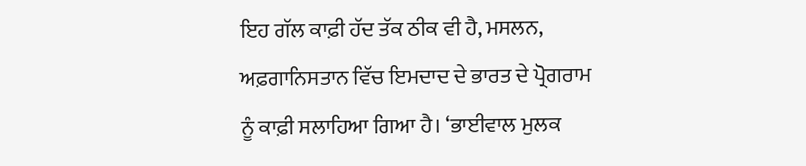ਇਹ ਗੱਲ ਕਾਫ਼ੀ ਹੱਦ ਤੱਕ ਠੀਕ ਵੀ ਹੈ, ਮਸਲਨ, ਅਫ਼ਗਾਨਿਸਤਾਨ ਵਿੱਚ ਇਮਦਾਦ ਦੇ ਭਾਰਤ ਦੇ ਪ੍ਰੋਗਰਾਮ ਨੂੰ ਕਾਫ਼ੀ ਸਲਾਹਿਆ ਗਿਆ ਹੈ। ‘ਭਾਈਵਾਲ ਮੁਲਕ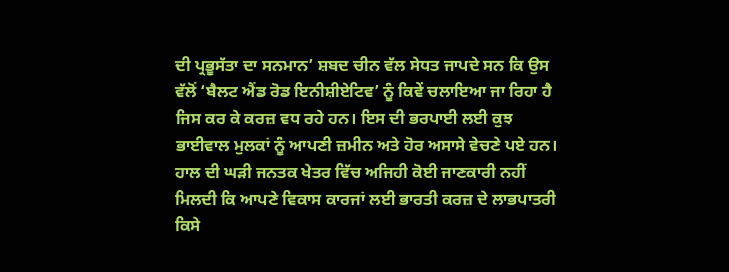ਦੀ ਪ੍ਰਭੂਸੱਤਾ ਦਾ ਸਨਮਾਨ’ ਸ਼ਬਦ ਚੀਨ ਵੱਲ ਸੇਧਤ ਜਾਪਦੇ ਸਨ ਕਿ ਉਸ ਵੱਲੋਂ ‘ਬੈਲਟ ਐਂਡ ਰੋਡ ਇਨੀਸ਼ੀਏਟਿਵ’ ਨੂੰ ਕਿਵੇਂ ਚਲਾਇਆ ਜਾ ਰਿਹਾ ਹੈ ਜਿਸ ਕਰ ਕੇ ਕਰਜ਼ ਵਧ ਰਹੇ ਹਨ। ਇਸ ਦੀ ਭਰਪਾਈ ਲਈ ਕੁਝ ਭਾਈਵਾਲ ਮੁਲਕਾਂ ਨੂੰ ਆਪਣੀ ਜ਼ਮੀਨ ਅਤੇ ਹੋਰ ਅਸਾਸੇ ਵੇਚਣੇ ਪਏ ਹਨ।
ਹਾਲ ਦੀ ਘੜੀ ਜਨਤਕ ਖੇਤਰ ਵਿੱਚ ਅਜਿਹੀ ਕੋਈ ਜਾਣਕਾਰੀ ਨਹੀਂ ਮਿਲਦੀ ਕਿ ਆਪਣੇ ਵਿਕਾਸ ਕਾਰਜਾਂ ਲਈ ਭਾਰਤੀ ਕਰਜ਼ ਦੇ ਲਾਭਪਾਤਰੀ ਕਿਸੇ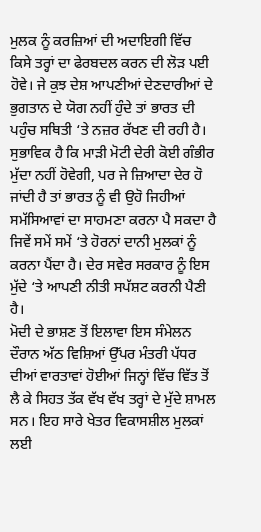ਮੁਲਕ ਨੂੰ ਕਰਜ਼ਿਆਂ ਦੀ ਅਦਾਇਗੀ ਵਿੱਚ ਕਿਸੇ ਤਰ੍ਹਾਂ ਦਾ ਫੇਰਬਦਲ ਕਰਨ ਦੀ ਲੋੜ ਪਈ ਹੋਵੇ। ਜੇ ਕੁਝ ਦੇਸ਼ ਆਪਣੀਆਂ ਦੇਣਦਾਰੀਆਂ ਦੇ ਭੁਗਤਾਨ ਦੇ ਯੋਗ ਨਹੀਂ ਹੁੰਦੇ ਤਾਂ ਭਾਰਤ ਦੀ ਪਹੁੰਚ ਸਥਿਤੀ ‘ਤੇ ਨਜ਼ਰ ਰੱਖਣ ਦੀ ਰਹੀ ਹੈ। ਸੁਭਾਵਿਕ ਹੈ ਕਿ ਮਾੜੀ ਮੋਟੀ ਦੇਰੀ ਕੋਈ ਗੰਭੀਰ ਮੁੱਦਾ ਨਹੀਂ ਹੋਵੇਗੀ, ਪਰ ਜੇ ਜ਼ਿਆਦਾ ਦੇਰ ਹੋ ਜਾਂਦੀ ਹੈ ਤਾਂ ਭਾਰਤ ਨੂੰ ਵੀ ਉਹੋ ਜਿਹੀਆਂ ਸਮੱਸਿਆਵਾਂ ਦਾ ਸਾਹਮਣਾ ਕਰਨਾ ਪੈ ਸਕਦਾ ਹੈ ਜਿਵੇਂ ਸਮੇਂ ਸਮੇਂ ‘ਤੇ ਹੋਰਨਾਂ ਦਾਨੀ ਮੁਲਕਾਂ ਨੂੰ ਕਰਨਾ ਪੈਂਦਾ ਹੈ। ਦੇਰ ਸਵੇਰ ਸਰਕਾਰ ਨੂੰ ਇਸ ਮੁੱਦੇ ‘ਤੇ ਆਪਣੀ ਨੀਤੀ ਸਪੱਸ਼ਟ ਕਰਨੀ ਪੈਣੀ ਹੈ।
ਮੋਦੀ ਦੇ ਭਾਸ਼ਣ ਤੋਂ ਇਲਾਵਾ ਇਸ ਸੰਮੇਲਨ ਦੌਰਾਨ ਅੱਠ ਵਿਸ਼ਿਆਂ ਉੱਪਰ ਮੰਤਰੀ ਪੱਧਰ ਦੀਆਂ ਵਾਰਤਾਵਾਂ ਹੋਈਆਂ ਜਿਨ੍ਹਾਂ ਵਿੱਚ ਵਿੱਤ ਤੋਂ ਲੈ ਕੇ ਸਿਹਤ ਤੱਕ ਵੱਖ ਵੱਖ ਤਰ੍ਹਾਂ ਦੇ ਮੁੱਦੇ ਸ਼ਾਮਲ ਸਨ। ਇਹ ਸਾਰੇ ਖੇਤਰ ਵਿਕਾਸਸ਼ੀਲ ਮੁਲਕਾਂ ਲਈ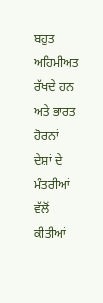ਬਹੁਤ ਅਹਿਮੀਅਤ ਰੱਖਦੇ ਹਨ ਅਤੇ ਭਾਰਤ ਹੋਰਨਾਂ ਦੇਸ਼ਾਂ ਦੇ ਮੰਤਰੀਆਂ ਵੱਲੋਂ ਕੀਤੀਆਂ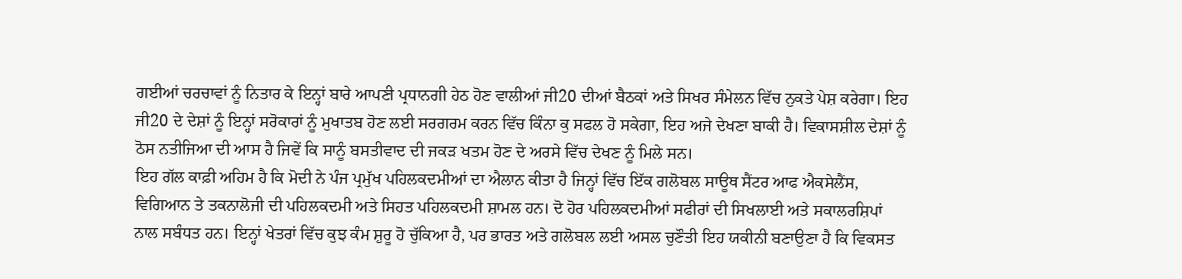ਗਈਆਂ ਚਰਚਾਵਾਂ ਨੂੰ ਨਿਤਾਰ ਕੇ ਇਨ੍ਹਾਂ ਬਾਰੇ ਆਪਣੀ ਪ੍ਰਧਾਨਗੀ ਹੇਠ ਹੋਣ ਵਾਲੀਆਂ ਜੀ20 ਦੀਆਂ ਬੈਠਕਾਂ ਅਤੇ ਸਿਖਰ ਸੰਮੇਲਨ ਵਿੱਚ ਨੁਕਤੇ ਪੇਸ਼ ਕਰੇਗਾ। ਇਹ ਜੀ20 ਦੇ ਦੇਸ਼ਾਂ ਨੂੰ ਇਨ੍ਹਾਂ ਸਰੋਕਾਰਾਂ ਨੂੰ ਮੁਖਾਤਬ ਹੋਣ ਲਈ ਸਰਗਰਮ ਕਰਨ ਵਿੱਚ ਕਿੰਨਾ ਕੁ ਸਫਲ ਹੋ ਸਕੇਗਾ, ਇਹ ਅਜੇ ਦੇਖਣਾ ਬਾਕੀ ਹੈ। ਵਿਕਾਸਸ਼ੀਲ ਦੇਸ਼ਾਂ ਨੂੰ ਠੋਸ ਨਤੀਜਿਆ ਦੀ ਆਸ ਹੈ ਜਿਵੇਂ ਕਿ ਸਾਨੂੰ ਬਸਤੀਵਾਦ ਦੀ ਜਕੜ ਖਤਮ ਹੋਣ ਦੇ ਅਰਸੇ ਵਿੱਚ ਦੇਖਣ ਨੂੰ ਮਿਲੇ ਸਨ।
ਇਹ ਗੱਲ ਕਾਫ਼ੀ ਅਹਿਮ ਹੈ ਕਿ ਮੋਦੀ ਨੇ ਪੰਜ ਪ੍ਰਮੁੱਖ ਪਹਿਲਕਦਮੀਆਂ ਦਾ ਐਲਾਨ ਕੀਤਾ ਹੈ ਜਿਨ੍ਹਾਂ ਵਿੱਚ ਇੱਕ ਗਲੋਬਲ ਸਾਊਥ ਸੈਂਟਰ ਆਫ ਐਕਸੇਲੈਂਸ, ਵਿਗਿਆਨ ਤੇ ਤਕਨਾਲੋਜੀ ਦੀ ਪਹਿਲਕਦਮੀ ਅਤੇ ਸਿਹਤ ਪਹਿਲਕਦਮੀ ਸ਼ਾਮਲ ਹਨ। ਦੋ ਹੋਰ ਪਹਿਲਕਦਮੀਆਂ ਸਫੀਰਾਂ ਦੀ ਸਿਖਲਾਈ ਅਤੇ ਸਕਾਲਰਸ਼ਿਪਾਂ ਨਾਲ ਸਬੰਧਤ ਹਨ। ਇਨ੍ਹਾਂ ਖੇਤਰਾਂ ਵਿੱਚ ਕੁਝ ਕੰਮ ਸ਼ੁਰੂ ਹੋ ਚੁੱਕਿਆ ਹੈ, ਪਰ ਭਾਰਤ ਅਤੇ ਗਲੋਬਲ ਲਈ ਅਸਲ ਚੁਣੌਤੀ ਇਹ ਯਕੀਨੀ ਬਣਾਉਣਾ ਹੈ ਕਿ ਵਿਕਸਤ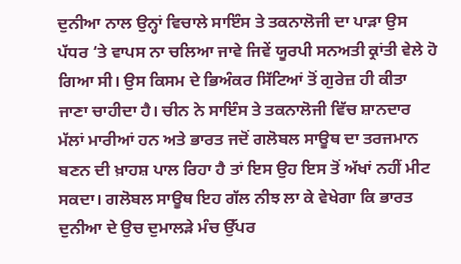ਦੁਨੀਆ ਨਾਲ ਉਨ੍ਹਾਂ ਵਿਚਾਲੇ ਸਾਇੰਸ ਤੇ ਤਕਨਾਲੋਜੀ ਦਾ ਪਾੜਾ ਉਸ ਪੱਧਰ ‘ਤੇ ਵਾਪਸ ਨਾ ਚਲਿਆ ਜਾਵੇ ਜਿਵੇਂ ਯੂਰਪੀ ਸਨਅਤੀ ਕ੍ਰਾਂਤੀ ਵੇਲੇ ਹੋ ਗਿਆ ਸੀ। ਉਸ ਕਿਸਮ ਦੇ ਭਿਅੰਕਰ ਸਿੱਟਿਆਂ ਤੋਂ ਗੁਰੇਜ਼ ਹੀ ਕੀਤਾ ਜਾਣਾ ਚਾਹੀਦਾ ਹੈ। ਚੀਨ ਨੇ ਸਾਇੰਸ ਤੇ ਤਕਨਾਲੋਜੀ ਵਿੱਚ ਸ਼ਾਨਦਾਰ ਮੱਲਾਂ ਮਾਰੀਆਂ ਹਨ ਅਤੇ ਭਾਰਤ ਜਦੋਂ ਗਲੋਬਲ ਸਾਊਥ ਦਾ ਤਰਜਮਾਨ ਬਣਨ ਦੀ ਖ਼ਾਹਸ਼ ਪਾਲ ਰਿਹਾ ਹੈ ਤਾਂ ਇਸ ਉਹ ਇਸ ਤੋਂ ਅੱਖਾਂ ਨਹੀਂ ਮੀਟ ਸਕਦਾ। ਗਲੋਬਲ ਸਾਊਥ ਇਹ ਗੱਲ ਨੀਝ ਲਾ ਕੇ ਵੇਖੇਗਾ ਕਿ ਭਾਰਤ ਦੁਨੀਆ ਦੇ ਉਚ ਦੁਮਾਲੜੇ ਮੰਚ ਉੱਪਰ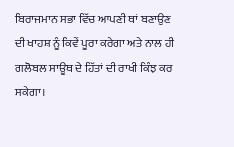ਬਿਰਾਜਮਾਨ ਸਭਾ ਵਿੱਚ ਆਪਣੀ ਥਾਂ ਬਣਾਉਣ ਦੀ ਖਾਹਸ਼ ਨੂੰ ਕਿਵੇਂ ਪੂਰਾ ਕਰੇਗਾ ਅਤੇ ਨਾਲ ਹੀ ਗਲੋਬਲ ਸਾਊਥ ਦੇ ਹਿੱਤਾਂ ਦੀ ਰਾਖੀ ਕਿੰਝ ਕਰ ਸਕੇਗਾ।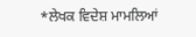*ਲੇਖਕ ਵਿਦੇਸ਼ ਮਾਮਲਿਆਂ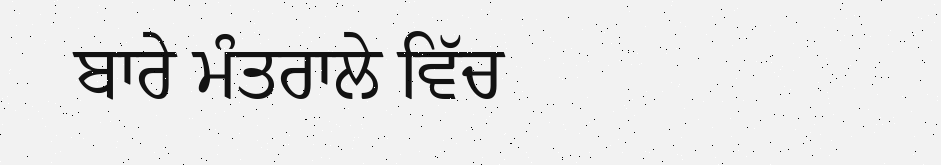ਬਾਰੇ ਮੰਤਰਾਲੇ ਵਿੱਚ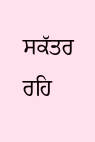ਸਕੱਤਰ ਰਹਿ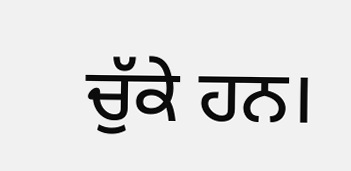ਚੁੱਕੇ ਹਨ।